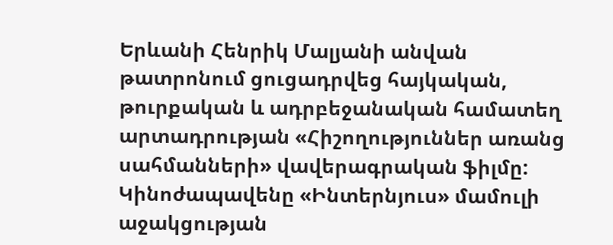Երևանի Հենրիկ Մալյանի անվան թատրոնում ցուցադրվեց հայկական, թուրքական և ադրբեջանական համատեղ արտադրության «Հիշողություններ առանց սահմանների» վավերագրական ֆիլմը: Կինոժապավենը «Ինտերնյուս» մամուլի աջակցության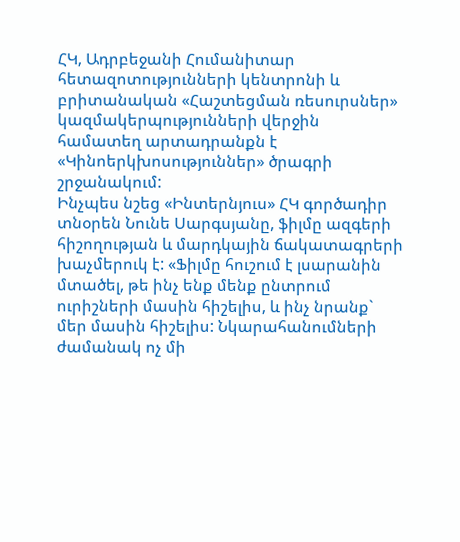ՀԿ, Ադրբեջանի Հումանիտար հետազոտությունների կենտրոնի և բրիտանական «Հաշտեցման ռեսուրսներ» կազմակերպությունների վերջին համատեղ արտադրանքն է «Կինոերկխոսություններ» ծրագրի շրջանակում:
Ինչպես նշեց «Ինտերնյուս» ՀԿ գործադիր տնօրեն Նունե Սարգսյանը, ֆիլմը ազգերի հիշողության և մարդկային ճակատագրերի խաչմերուկ է: «Ֆիլմը հուշում է լսարանին մտածել, թե ինչ ենք մենք ընտրում ուրիշների մասին հիշելիս, և ինչ նրանք` մեր մասին հիշելիս: Նկարահանումների ժամանակ ոչ մի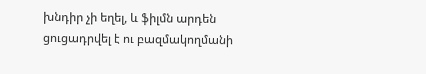խնդիր չի եղել, և ֆիլմն արդեն ցուցադրվել է ու բազմակողմանի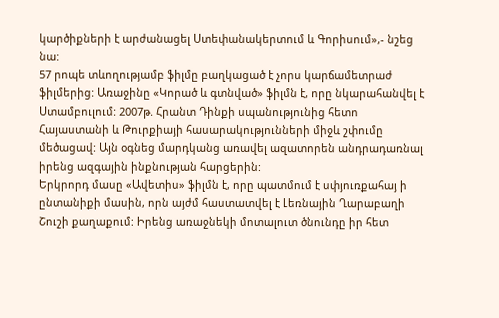կարծիքների է արժանացել Ստեփանակերտում և Գորիսում»,- նշեց նա:
57 րոպե տևողությամբ ֆիլմը բաղկացած է չորս կարճամետրաժ ֆիլմերից: Առաջինը «Կորած և գտնված» ֆիլմն է, որը նկարահանվել է Ստամբուլում: 2007թ. Հրանտ Դինքի սպանությունից հետո Հայաստանի և Թուրքիայի հասարակությունների միջև շփումը մեծացավ: Այն օգնեց մարդկանց առավել ազատորեն անդրադառնալ իրենց ազգային ինքնության հարցերին:
Երկրորդ մասը «Ավետիս» ֆիլմն է, որը պատմում է սփյուռքահայ ի ընտանիքի մասին, որն այժմ հաստատվել է Լեռնային Ղարաբաղի Շուշի քաղաքում: Իրենց առաջնեկի մոտալուտ ծնունդը իր հետ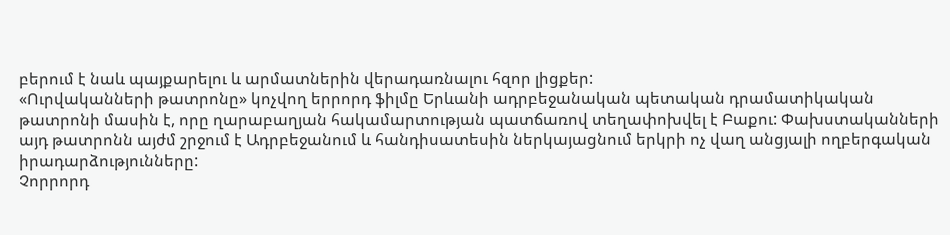բերում է նաև պայքարելու և արմատներին վերադառնալու հզոր լիցքեր:
«Ուրվականների թատրոնը» կոչվող երրորդ ֆիլմը Երևանի ադրբեջանական պետական դրամատիկական թատրոնի մասին է, որը ղարաբաղյան հակամարտության պատճառով տեղափոխվել է Բաքու: Փախստականների այդ թատրոնն այժմ շրջում է Ադրբեջանում և հանդիսատեսին ներկայացնում երկրի ոչ վաղ անցյալի ողբերգական իրադարձությունները:
Չորրորդ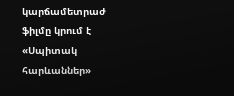կարճամետրաժ ֆիլմը կրում է «Սպիտակ հարևաններ»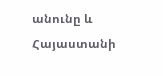անունը և Հայաստանի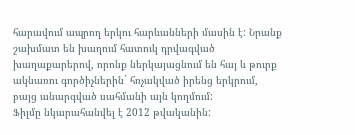հարավում ապրող երկու հարևանների մասին է: Նրանք շախմատ են խաղում հատուկ դրվագված խաղաքարերով, որոնք ներկայացնում են հայ և թուրք ակնառու գործիչներին` հռչակված իրենց երկրում, բայց անարգված սահմանի այն կողմում:
Ֆիլմը նկարահանվել է 2012 թվականին: